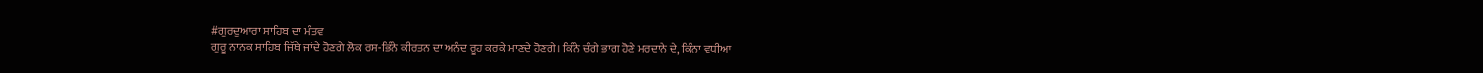#ਗੁਰਦੁਆਰਾ ਸਾਹਿਬ ਦਾ ਮੰਤਵ
ਗੁਰੂ ਨਾਨਕ ਸਾਹਿਬ ਜਿੱਥੇ ਜਾਂਦੇ ਹੋਣਗੇ ਲੋਕ ਰਸ-ਭਿੰਨੇ ਕੀਰਤਨ ਦਾ ਅਨੰਦ ਰੂਹ ਕਰਕੇ ਮਾਣਦੇ ਹੋਣਗੇ। ਕਿੰਨੇ ਚੰਗੇ ਭਾਗ ਹੋਣੇ ਮਰਦਾਨੇ ਦੇ, ਕਿੰਨਾ ਵਧੀਆ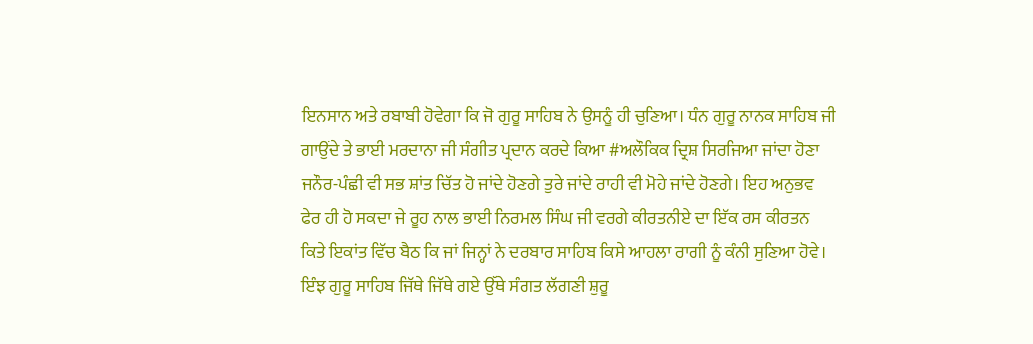ਇਨਸਾਨ ਅਤੇ ਰਬਾਬੀ ਹੋਵੇਗਾ ਕਿ ਜੋ ਗੁਰੂ ਸਾਹਿਬ ਨੇ ਉਸਨੂੰ ਹੀ ਚੁਣਿਆ। ਧੰਨ ਗੁਰੂ ਨਾਨਕ ਸਾਹਿਬ ਜੀ ਗਾਉਂਦੇ ਤੇ ਭਾਈ ਮਰਦਾਨਾ ਜੀ ਸੰਗੀਤ ਪ੍ਰਦਾਨ ਕਰਦੇ ਕਿਆ #ਅਲੌਕਿਕ ਦ੍ਰਿਸ਼ ਸਿਰਜਿਆ ਜਾਂਦਾ ਹੋਣਾ ਜਨੌਰ-ਪੰਛੀ ਵੀ ਸਭ ਸ਼ਾਂਤ ਚਿੱਤ ਹੋ ਜਾਂਦੇ ਹੋਣਗੇ ਤੁਰੇ ਜਾਂਦੇ ਰਾਹੀ ਵੀ ਮੋਹੇ ਜਾਂਦੇ ਹੋਣਗੇ। ਇਹ ਅਨੁਭਵ ਫੇਰ ਹੀ ਹੋ ਸਕਦਾ ਜੇ ਰੂਹ ਨਾਲ ਭਾਈ ਨਿਰਮਲ ਸਿੰਘ ਜੀ ਵਰਗੇ ਕੀਰਤਨੀਏ ਦਾ ਇੱਕ ਰਸ ਕੀਰਤਨ ਕਿਤੇ ਇਕਾਂਤ ਵਿੱਚ ਬੈਠ ਕਿ ਜਾਂ ਜਿਨ੍ਹਾਂ ਨੇ ਦਰਬਾਰ ਸਾਹਿਬ ਕਿਸੇ ਆਹਲਾ ਰਾਗੀ ਨੂੰ ਕੰਨੀ ਸੁਣਿਆ ਹੋਵੇ। ਇੰਝ ਗੁਰੂ ਸਾਹਿਬ ਜਿੱਥੇ ਜਿੱਥੇ ਗਏ ਉੱਥੇ ਸੰਗਤ ਲੱਗਣੀ ਸ਼ੁਰੂ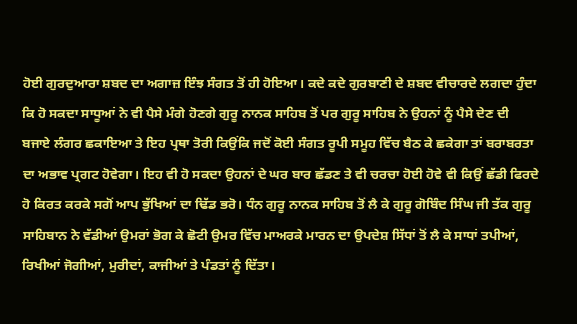ਹੋਈ ਗੁਰਦੁਆਰਾ ਸ਼ਬਦ ਦਾ ਅਗਾਜ਼ ਇੰਝ ਸੰਗਤ ਤੋਂ ਹੀ ਹੋਇਆ। ਕਦੇ ਕਦੇ ਗੁਰਬਾਣੀ ਦੇ ਸ਼ਬਦ ਵੀਚਾਰਦੇ ਲਗਦਾ ਹੁੰਦਾ ਕਿ ਹੋ ਸਕਦਾ ਸਾਧੂਆਂ ਨੇ ਵੀ ਪੈਸੇ ਮੰਗੇ ਹੋਣਗੇ ਗੁਰੂ ਨਾਨਕ ਸਾਹਿਬ ਤੋਂ ਪਰ ਗੁਰੂ ਸਾਹਿਬ ਨੇ ਉਹਨਾਂ ਨੂੰ ਪੈਸੇ ਦੇਣ ਦੀ ਬਜਾਏ ਲੰਗਰ ਛਕਾਇਆ ਤੇ ਇਹ ਪ੍ਰਥਾ ਤੋਰੀ ਕਿਉਂਕਿ ਜਦੋਂ ਕੋਈ ਸੰਗਤ ਰੂਪੀ ਸਮੂਹ ਵਿੱਚ ਬੈਠ ਕੇ ਛਕੇਗਾ ਤਾਂ ਬਰਾਬਰਤਾ ਦਾ ਅਭਾਵ ਪ੍ਰਗਟ ਹੋਵੇਗਾ। ਇਹ ਵੀ ਹੋ ਸਕਦਾ ਉਹਨਾਂ ਦੇ ਘਰ ਬਾਰ ਛੱਡਣ ਤੇ ਵੀ ਚਰਚਾ ਹੋਈ ਹੋਵੇ ਵੀ ਕਿਉਂ ਛੱਡੀ ਫਿਰਦੇ ਹੋ ਕਿਰਤ ਕਰਕੇ ਸਗੋਂ ਆਪ ਭੁੱਖਿਆਂ ਦਾ ਢਿੱਡ ਭਰੋ। ਧੰਨ ਗੁਰੂ ਨਾਨਕ ਸਾਹਿਬ ਤੋਂ ਲੈ ਕੇ ਗੁਰੂ ਗੋਬਿੰਦ ਸਿੰਘ ਜੀ ਤੱਕ ਗੁਰੂ ਸਾਹਿਬਾਨ ਨੇ ਵੱਡੀਆਂ ਉਮਰਾਂ ਭੋਗ ਕੇ ਛੋਟੀ ਉਮਰ ਵਿੱਚ ਮਾਅਰਕੇ ਮਾਰਨ ਦਾ ਉਪਦੇਸ਼ ਸਿੱਧਾਂ ਤੋਂ ਲੈ ਕੇ ਸਾਧਾਂ ਤਪੀਆਂ, ਰਿਖੀਆਂ ਜੋਗੀਆਂ, ਮੁਰੀਦਾਂ, ਕਾਜੀਆਂ ਤੇ ਪੰਡਤਾਂ ਨੂੰ ਦਿੱਤਾ।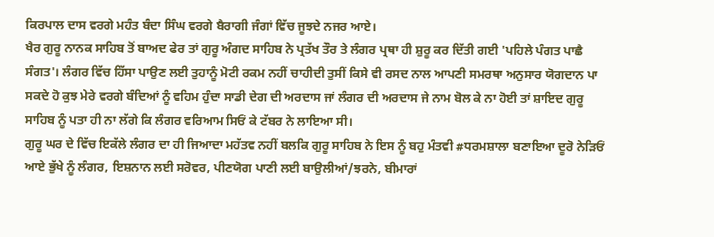ਕਿਰਪਾਲ ਦਾਸ ਵਰਗੇ ਮਹੰਤ ਬੰਦਾ ਸਿੰਘ ਵਰਗੇ ਬੈਰਾਗੀ ਜੰਗਾਂ ਵਿੱਚ ਜੂਝਦੇ ਨਜਰ ਆਏ।
ਖੈਰ ਗੁਰੂ ਨਾਨਕ ਸਾਹਿਬ ਤੋਂ ਬਾਅਦ ਫੇਰ ਤਾਂ ਗੁਰੂ ਅੰਗਦ ਸਾਹਿਬ ਨੇ ਪ੍ਰਤੱਖ ਤੌਰ ਤੇ ਲੰਗਰ ਪ੍ਰਥਾ ਹੀ ਸ਼ੁਰੂ ਕਰ ਦਿੱਤੀ ਗਈ 'ਪਹਿਲੇ ਪੰਗਤ ਪਾਛੈ ਸੰਗਤ'। ਲੰਗਰ ਵਿੱਚ ਹਿੱਸਾ ਪਾਉਣ ਲਈ ਤੁਹਾਨੂੰ ਮੋਟੀ ਰਕਮ ਨਹੀਂ ਚਾਹੀਦੀ ਤੁਸੀਂ ਕਿਸੇ ਵੀ ਰਸਦ ਨਾਲ ਆਪਣੀ ਸਮਰਥਾ ਅਨੁਸਾਰ ਯੋਗਦਾਨ ਪਾ ਸਕਦੇ ਹੋ ਕੁਝ ਮੇਰੇ ਵਰਗੇ ਬੰਦਿਆਂ ਨੂੰ ਵਹਿਮ ਹੁੰਦਾ ਸਾਡੀ ਦੇਗ ਦੀ ਅਰਦਾਸ ਜਾਂ ਲੰਗਰ ਦੀ ਅਰਦਾਸ ਜੇ ਨਾਮ ਬੋਲ ਕੇ ਨਾ ਹੋਈ ਤਾਂ ਸ਼ਾਇਦ ਗੁਰੂ ਸਾਹਿਬ ਨੂੰ ਪਤਾ ਹੀ ਨਾ ਲੱਗੇ ਕਿ ਲੰਗਰ ਵਰਿਆਮ ਸਿਓਂ ਕੇ ਟੱਬਰ ਨੇ ਲਾਇਆ ਸੀ।
ਗੁਰੂ ਘਰ ਦੇ ਵਿੱਚ ਇਕੱਲੇ ਲੰਗਰ ਦਾ ਹੀ ਜਿਆਦਾ ਮਹੱਤਵ ਨਹੀਂ ਬਲਕਿ ਗੁਰੂ ਸਾਹਿਬ ਨੇ ਇਸ ਨੂੰ ਬਹੁ ਮੰਤਵੀ #ਧਰਮਸ਼ਾਲਾ ਬਣਾਇਆ ਦੂਰੋ ਨੇੜਿਓਂ ਆਏ ਭੁੱਖੇ ਨੂੰ ਲੰਗਰ, ਇਸ਼ਨਾਨ ਲਈ ਸਰੋਵਰ, ਪੀਣਯੋਗ ਪਾਣੀ ਲਈ ਬਾਉਲੀਆਂ/ਝਰਨੇ, ਬੀਮਾਰਾਂ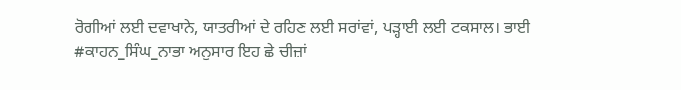ਰੋਗੀਆਂ ਲਈ ਦਵਾਖਾਨੇ, ਯਾਤਰੀਆਂ ਦੇ ਰਹਿਣ ਲਈ ਸਰਾਂਵਾਂ, ਪੜ੍ਹਾਈ ਲਈ ਟਕਸਾਲ। ਭਾਈ #ਕਾਹਨ_ਸਿੰਘ_ਨਾਭਾ ਅਨੁਸਾਰ ਇਹ ਛੇ ਚੀਜ਼ਾਂ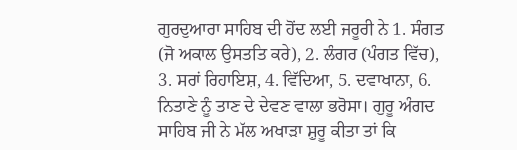ਗੁਰਦੁਆਰਾ ਸਾਹਿਬ ਦੀ ਹੋਂਦ ਲਈ ਜਰੂਰੀ ਨੇ 1. ਸੰਗਤ (ਜੋ ਅਕਾਲ ਉਸਤਤਿ ਕਰੇ), 2. ਲੰਗਰ (ਪੰਗਤ ਵਿੱਚ), 3. ਸਰਾਂ ਰਿਹਾਇਸ਼, 4. ਵਿੱਦਿਆ, 5. ਦਵਾਖਾਨਾ, 6. ਨਿਤਾਣੇ ਨੂੰ ਤਾਣ ਦੇ ਦੇਵਣ ਵਾਲਾ ਭਰੋਸਾ। ਗੁਰੂ ਅੰਗਦ ਸਾਹਿਬ ਜੀ ਨੇ ਮੱਲ ਅਖਾੜਾ ਸ਼ੁਰੂ ਕੀਤਾ ਤਾਂ ਕਿ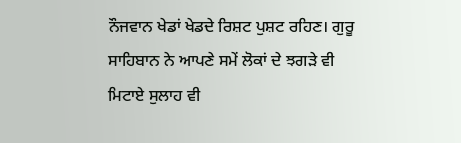ਨੌਜਵਾਨ ਖੇਡਾਂ ਖੇਡਦੇ ਰਿਸ਼ਟ ਪੁਸ਼ਟ ਰਹਿਣ। ਗੁਰੂ ਸਾਹਿਬਾਨ ਨੇ ਆਪਣੇ ਸਮੇਂ ਲੋਕਾਂ ਦੇ ਝਗੜੇ ਵੀ ਮਿਟਾਏ ਸੁਲਾਹ ਵੀ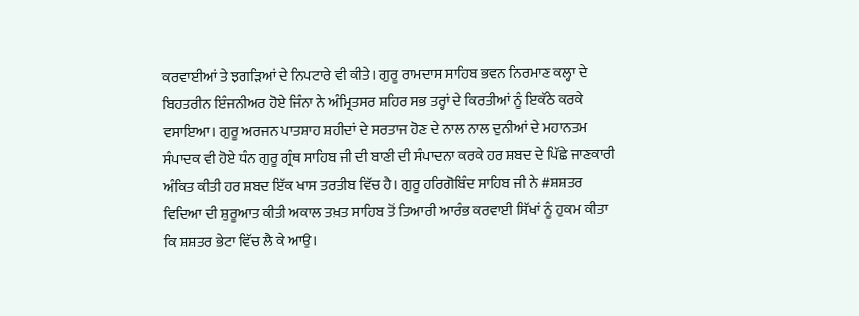ਕਰਵਾਈਆਂ ਤੇ ਝਗੜਿਆਂ ਦੇ ਨਿਪਟਾਰੇ ਵੀ ਕੀਤੇ। ਗੁਰੂ ਰਾਮਦਾਸ ਸਾਹਿਬ ਭਵਨ ਨਿਰਮਾਣ ਕਲ੍ਹਾ ਦੇ ਬਿਹਤਰੀਨ ਇੰਜਨੀਅਰ ਹੋਏ ਜਿੰਨਾ ਨੇ ਅੰਮ੍ਰਿਤਸਰ ਸ਼ਹਿਰ ਸਭ ਤਰ੍ਹਾਂ ਦੇ ਕਿਰਤੀਆਂ ਨੂੰ ਇਕੱਠੇ ਕਰਕੇ ਵਸਾਇਆ। ਗੁਰੂ ਅਰਜਨ ਪਾਤਸ਼ਾਹ ਸ਼ਹੀਦਾਂ ਦੇ ਸਰਤਾਜ ਹੋਣ ਦੇ ਨਾਲ ਨਾਲ ਦੁਨੀਆਂ ਦੇ ਮਹਾਨਤਮ ਸੰਪਾਦਕ ਵੀ ਹੋਏ ਧੰਨ ਗੁਰੂ ਗ੍ਰੰਥ ਸਾਹਿਬ ਜੀ ਦੀ ਬਾਣੀ ਦੀ ਸੰਪਾਦਨਾ ਕਰਕੇ ਹਰ ਸ਼ਬਦ ਦੇ ਪਿੱਛੇ ਜਾਣਕਾਰੀ ਅੰਕਿਤ ਕੀਤੀ ਹਰ ਸ਼ਬਦ ਇੱਕ ਖਾਸ ਤਰਤੀਬ ਵਿੱਚ ਹੈ। ਗੁਰੂ ਹਰਿਗੋਬਿੰਦ ਸਾਹਿਬ ਜੀ ਨੇ #ਸ਼ਸ਼ਤਰ ਵਿਦਿਆ ਦੀ ਸ਼ੁਰੂਆਤ ਕੀਤੀ ਅਕਾਲ ਤਖ਼ਤ ਸਾਹਿਬ ਤੋਂ ਤਿਆਰੀ ਆਰੰਭ ਕਰਵਾਈ ਸਿੱਖਾਂ ਨੂੰ ਹੁਕਮ ਕੀਤਾ ਕਿ ਸ਼ਸ਼ਤਰ ਭੇਟਾ ਵਿੱਚ ਲੈ ਕੇ ਆਉ।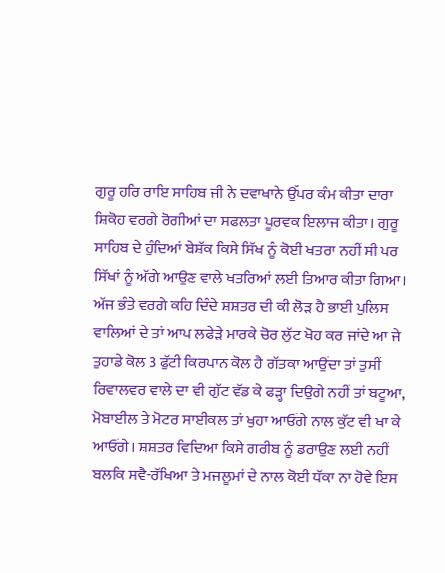ਗੁਰੂ ਹਰਿ ਰਾਇ ਸਾਹਿਬ ਜੀ ਨੇ ਦਵਾਖਾਨੇ ਉੱਪਰ ਕੰਮ ਕੀਤਾ ਦਾਰਾ ਸ਼ਿਕੋਹ ਵਰਗੇ ਰੋਗੀਆਂ ਦਾ ਸਫਲਤਾ ਪੂਰਵਕ ਇਲਾਜ ਕੀਤਾ। ਗੁਰੂ ਸਾਹਿਬ ਦੇ ਹੁੰਦਿਆਂ ਬੇਸ਼ੱਕ ਕਿਸੇ ਸਿੱਖ ਨੂੰ ਕੋਈ ਖਤਰਾ ਨਹੀਂ ਸੀ ਪਰ ਸਿੱਖਾਂ ਨੂੰ ਅੱਗੇ ਆਉਣ ਵਾਲੇ ਖਤਰਿਆਂ ਲਈ ਤਿਆਰ ਕੀਤਾ ਗਿਆ। ਅੱਜ ਭੰਤੇ ਵਰਗੇ ਕਹਿ ਦਿੰਦੇ ਸ਼ਸ਼ਤਰ ਦੀ ਕੀ ਲੋੜ ਹੈ ਭਾਈ ਪੁਲਿਸ ਵਾਲਿਆਂ ਦੇ ਤਾਂ ਆਪ ਲਫੇੜੇ ਮਾਰਕੇ ਚੋਰ ਲੁੱਟ ਖੋਹ ਕਰ ਜਾਂਦੇ ਆ ਜੇ ਤੁਹਾਡੇ ਕੋਲ 3 ਫੁੱਟੀ ਕਿਰਪਾਨ ਕੋਲ ਹੈ ਗੱਤਕਾ ਆਉਂਦਾ ਤਾਂ ਤੁਸੀਂ ਰਿਵਾਲਵਰ ਵਾਲੇ ਦਾ ਵੀ ਗੁੱਟ ਵੱਡ ਕੇ ਫੜ੍ਹਾ ਦਿਉਗੇ ਨਹੀਂ ਤਾਂ ਬਟੂਆ, ਮੋਬਾਈਲ ਤੇ ਮੋਟਰ ਸਾਈਕਲ ਤਾਂ ਖੁਹਾ ਆਓਂਗੇ ਨਾਲ ਕੁੱਟ ਵੀ ਖਾ ਕੇ ਆਓਂਗੇ। ਸ਼ਸ਼ਤਰ ਵਿਦਿਆ ਕਿਸੇ ਗਰੀਬ ਨੂੰ ਡਰਾਉਣ ਲਈ ਨਹੀਂ ਬਲਕਿ ਸਵੈ-ਰੱਖਿਆ ਤੇ ਮਜਲੂਮਾਂ ਦੇ ਨਾਲ ਕੋਈ ਧੱਕਾ ਨਾ ਹੋਵੇ ਇਸ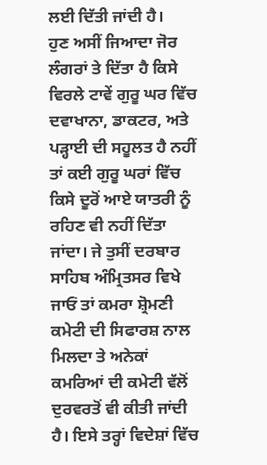ਲਈ ਦਿੱਤੀ ਜਾਂਦੀ ਹੈ।
ਹੁਣ ਅਸੀਂ ਜਿਆਦਾ ਜੋਰ ਲੰਗਰਾਂ ਤੇ ਦਿੱਤਾ ਹੈ ਕਿਸੇ ਵਿਰਲੇ ਟਾਵੇਂ ਗੁਰੂ ਘਰ ਵਿੱਚ ਦਵਾਖਾਨਾ, ਡਾਕਟਰ, ਅਤੇ ਪੜ੍ਹਾਈ ਦੀ ਸਹੂਲਤ ਹੈ ਨਹੀਂ ਤਾਂ ਕਈ ਗੁਰੂ ਘਰਾਂ ਵਿੱਚ ਕਿਸੇ ਦੂਰੋਂ ਆਏ ਯਾਤਰੀ ਨੂੰ ਰਹਿਣ ਵੀ ਨਹੀਂ ਦਿੱਤਾ ਜਾਂਦਾ। ਜੇ ਤੁਸੀਂ ਦਰਬਾਰ ਸਾਹਿਬ ਅੰਮ੍ਰਿਤਸਰ ਵਿਖੇ ਜਾਓਂ ਤਾਂ ਕਮਰਾ ਸ਼੍ਰੋਮਣੀ ਕਮੇਟੀ ਦੀ ਸਿਫਾਰਸ਼ ਨਾਲ ਮਿਲਦਾ ਤੇ ਅਨੇਕਾਂ ਕਮਰਿਆਂ ਦੀ ਕਮੇਟੀ ਵੱਲੋਂ ਦੁਰਵਰਤੋਂ ਵੀ ਕੀਤੀ ਜਾਂਦੀ ਹੈ। ਇਸੇ ਤਰ੍ਹਾਂ ਵਿਦੇਸ਼ਾਂ ਵਿੱਚ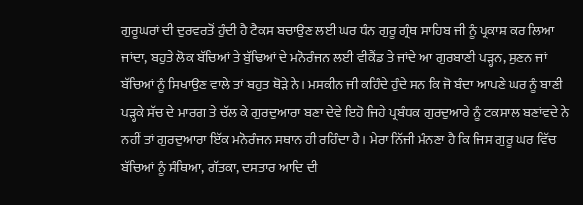ਗੁਰੂਘਰਾਂ ਦੀ ਦੁਰਵਰਤੋਂ ਹੁੰਦੀ ਹੈ ਟੈਕਸ ਬਚਾਉਣ ਲਈ ਘਰ ਧੰਨ ਗੁਰੂ ਗ੍ਰੰਥ ਸਾਹਿਬ ਜੀ ਨੂੰ ਪ੍ਰਕਾਸ਼ ਕਰ ਲਿਆ ਜਾਂਦਾ, ਬਹੁਤੇ ਲੋਕ ਬੱਚਿਆਂ ਤੇ ਬੁੱਢਿਆਂ ਦੇ ਮਨੋਰੰਜਨ ਲਈ ਵੀਕੈਂਡ ਤੇ ਜਾਂਦੇ ਆ ਗੁਰਬਾਣੀ ਪੜ੍ਹਨ, ਸੁਣਨ ਜਾਂ ਬੱਚਿਆਂ ਨੂੰ ਸਿਖਾਉਣ ਵਾਲੇ ਤਾਂ ਬਹੁਤ ਥੋੜੇ ਨੇ। ਮਸਕੀਨ ਜੀ ਕਹਿੰਦੇ ਹੁੰਦੇ ਸਨ ਕਿ ਜੋ ਬੰਦਾ ਆਪਣੇ ਘਰ ਨੂੰ ਬਾਣੀ ਪੜ੍ਹਕੇ ਸੱਚ ਦੇ ਮਾਰਗ ਤੇ ਚੱਲ ਕੇ ਗੁਰਦੁਆਰਾ ਬਣਾ ਦੇਵੇ ਇਹੋ ਜਿਹੇ ਪ੍ਰਬੰਧਕ ਗੁਰਦੁਆਰੇ ਨੂੰ ਟਕਸਾਲ ਬਣਾਂਵਦੇ ਨੇ ਨਹੀਂ ਤਾਂ ਗੁਰਦੁਆਰਾ ਇੱਕ ਮਨੋਰੰਜਨ ਸਥਾਨ ਹੀ ਰਹਿੰਦਾ ਹੈ। ਮੇਰਾ ਨਿੱਜੀ ਮੰਨਣਾ ਹੈ ਕਿ ਜਿਸ ਗੁਰੂ ਘਰ ਵਿੱਚ ਬੱਚਿਆਂ ਨੂੰ ਸੰਥਿਆ, ਗੱਤਕਾ, ਦਸਤਾਰ ਆਦਿ ਦੀ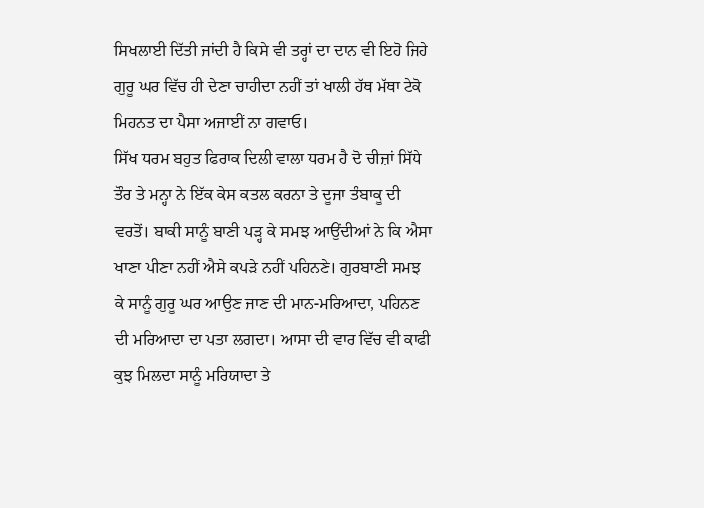ਸਿਖਲਾਈ ਦਿੱਤੀ ਜਾਂਦੀ ਹੈ ਕਿਸੇ ਵੀ ਤਰ੍ਹਾਂ ਦਾ ਦਾਨ ਵੀ ਇਹੋ ਜਿਹੇ ਗੁਰੂ ਘਰ ਵਿੱਚ ਹੀ ਦੇਣਾ ਚਾਹੀਦਾ ਨਹੀਂ ਤਾਂ ਖਾਲੀ ਹੱਥ ਮੱਥਾ ਟੇਕੋ ਮਿਹਨਤ ਦਾ ਪੈਸਾ ਅਜਾਈਂ ਨਾ ਗਵਾਓ।
ਸਿੱਖ ਧਰਮ ਬਹੁਤ ਫਿਰਾਕ ਦਿਲੀ ਵਾਲਾ ਧਰਮ ਹੈ ਦੋ ਚੀਜ਼ਾਂ ਸਿੱਧੇ ਤੌਰ ਤੇ ਮਨ੍ਹਾ ਨੇ ਇੱਕ ਕੇਸ ਕਤਲ ਕਰਨਾ ਤੇ ਦੂਜਾ ਤੰਬਾਕੂ ਦੀ ਵਰਤੋਂ। ਬਾਕੀ ਸਾਨੂੰ ਬਾਣੀ ਪੜ੍ਹ ਕੇ ਸਮਝ ਆਉਂਦੀਆਂ ਨੇ ਕਿ ਐਸਾ ਖਾਣਾ ਪੀਣਾ ਨਹੀਂ ਐਸੇ ਕਪੜੇ ਨਹੀਂ ਪਹਿਨਣੇ। ਗੁਰਬਾਣੀ ਸਮਝ ਕੇ ਸਾਨੂੰ ਗੁਰੂ ਘਰ ਆਉਣ ਜਾਣ ਦੀ ਮਾਨ-ਮਰਿਆਦਾ, ਪਹਿਨਣ ਦੀ ਮਰਿਆਦਾ ਦਾ ਪਤਾ ਲਗਦਾ। ਆਸਾ ਦੀ ਵਾਰ ਵਿੱਚ ਵੀ ਕਾਫੀ ਕੁਝ ਮਿਲਦਾ ਸਾਨੂੰ ਮਰਿਯਾਦਾ ਤੇ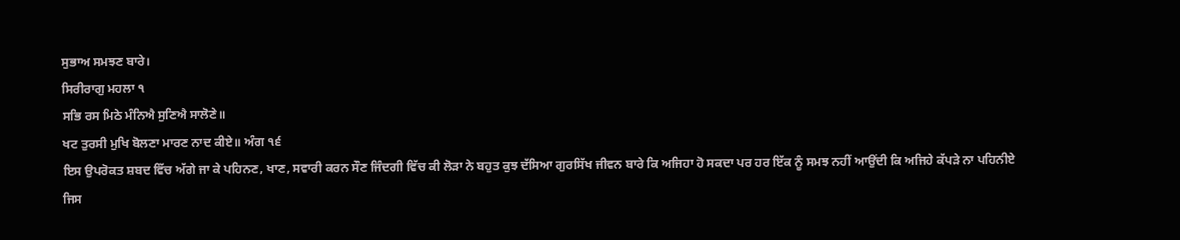ਸੁਭਾਅ ਸਮਝਣ ਬਾਰੇ।
ਸਿਰੀਰਾਗੁ ਮਹਲਾ ੧
ਸਭਿ ਰਸ ਮਿਠੇ ਮੰਨਿਐ ਸੁਣਿਐ ਸਾਲੋਣੇ॥
ਖਟ ਤੁਰਸੀ ਮੁਖਿ ਬੋਲਣਾ ਮਾਰਣ ਨਾਦ ਕੀਏ॥ ਅੰਗ ੧੬
ਇਸ ਉਪਰੋਕਤ ਸ਼ਬਦ ਵਿੱਚ ਅੱਗੇ ਜਾ ਕੇ ਪਹਿਨਣ, ਖਾਣ, ਸਵਾਰੀ ਕਰਨ ਸੌਣ ਜਿੰਦਗੀ ਵਿੱਚ ਕੀ ਲੋੜਾ ਨੇ ਬਹੁਤ ਕੁਝ ਦੱਸਿਆ ਗੁਰਸਿੱਖ ਜੀਵਨ ਬਾਰੇ ਕਿ ਅਜਿਹਾ ਹੋ ਸਕਦਾ ਪਰ ਹਰ ਇੱਕ ਨੂੰ ਸਮਝ ਨਹੀਂ ਆਉਂਦੀ ਕਿ ਅਜਿਹੇ ਕੱਪੜੇ ਨਾ ਪਹਿਨੀਏ ਜਿਸ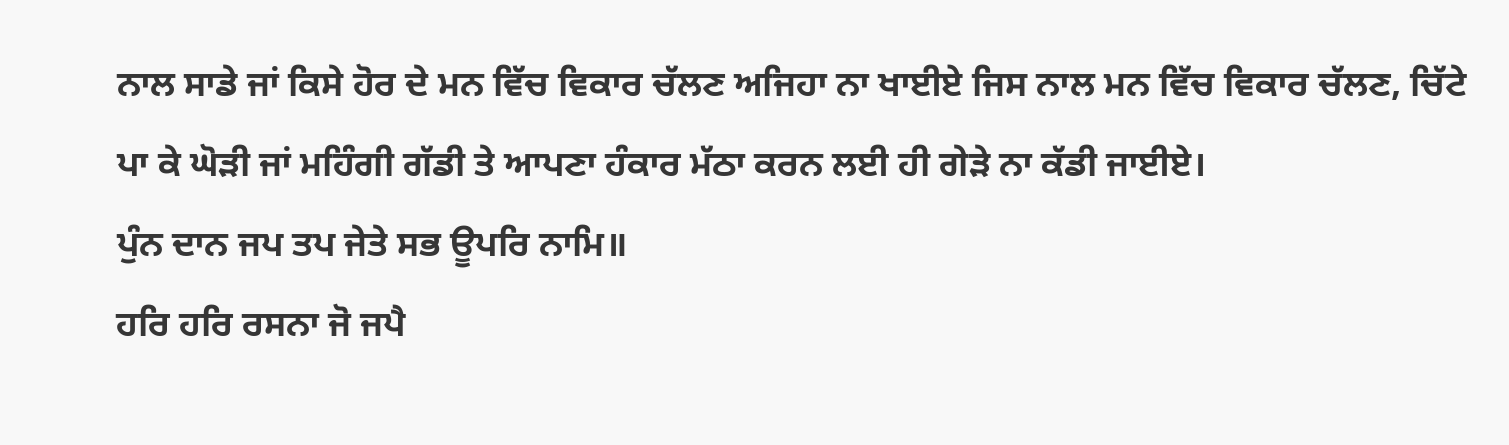ਨਾਲ ਸਾਡੇ ਜਾਂ ਕਿਸੇ ਹੋਰ ਦੇ ਮਨ ਵਿੱਚ ਵਿਕਾਰ ਚੱਲਣ ਅਜਿਹਾ ਨਾ ਖਾਈਏ ਜਿਸ ਨਾਲ ਮਨ ਵਿੱਚ ਵਿਕਾਰ ਚੱਲਣ, ਚਿੱਟੇ ਪਾ ਕੇ ਘੋੜੀ ਜਾਂ ਮਹਿੰਗੀ ਗੱਡੀ ਤੇ ਆਪਣਾ ਹੰਕਾਰ ਮੱਠਾ ਕਰਨ ਲਈ ਹੀ ਗੇੜੇ ਨਾ ਕੱਡੀ ਜਾਈਏ।
ਪੁੰਨ ਦਾਨ ਜਪ ਤਪ ਜੇਤੇ ਸਭ ਊਪਰਿ ਨਾਮਿ॥
ਹਰਿ ਹਰਿ ਰਸਨਾ ਜੋ ਜਪੈ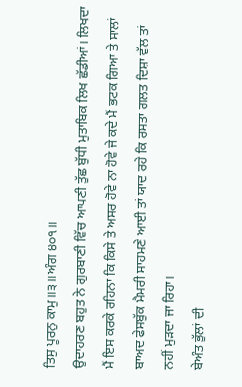ਤਿਸੁ ਪੂਰਨੁ ਕਾਮੁ॥੩॥ਅੰਗ ੪੦੧॥
ਉਦਾਹਰਣ ਬਹੁਤ ਨੇ ਗੁਰਬਾਣੀ ਵਿੱਚ ਆਪਣੀ ਤੁੱਛ ਬੁੱਧੀ ਮੁਤਾਬਿਕ ਲਿਖ ਛੱਡੀਆਂ। ਲਿਖਦਾ ਮੈਂ ਇਸ ਕਰਕੇ ਰਹਿਨਾ ਕਿ ਕਿਸੇ ਤੇ ਅਸਰ ਹੋਵੇ ਨਾ ਹੋਵੇ ਜੇ ਕਦੇ ਮੈਂ ਭਟਕ ਗਿਆ ਤੇ ਸਾਲਾਂ ਬਾਅਦ ਫੇਸਬੁੱਕ ਮੈਮਰੀ ਸਾਹਮਣੇ ਆਈ ਤਾਂ ਯਾਦ ਰਹੇ ਕਿ ਰਸਤਾ ਗਲਤ ਦਿਸ਼ਾ ਵੱਲ ਤਾਂ ਨਹੀਂ ਮੁੜਦਾ ਜਾ ਰਿਹਾ।
ਬੇਅੰਤ ਭੁੱਲਾਂ ਦੀ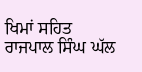ਖਿਮਾਂ ਸਹਿਤ
ਰਾਜਪਾਲ ਸਿੰਘ ਘੱਲ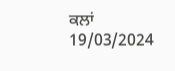ਕਲਾਂ
19/03/2024